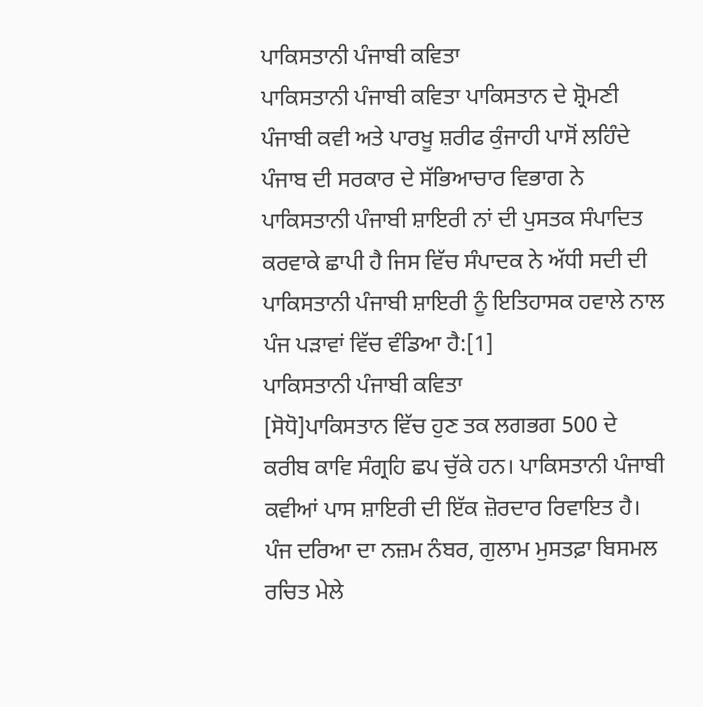ਪਾਕਿਸਤਾਨੀ ਪੰਜਾਬੀ ਕਵਿਤਾ
ਪਾਕਿਸਤਾਨੀ ਪੰਜਾਬੀ ਕਵਿਤਾ ਪਾਕਿਸਤਾਨ ਦੇ ਸ਼੍ਰੋਮਣੀ ਪੰਜਾਬੀ ਕਵੀ ਅਤੇ ਪਾਰਖੂ ਸ਼ਰੀਫ ਕੁੰਜਾਹੀ ਪਾਸੋਂ ਲਹਿੰਦੇ ਪੰਜਾਬ ਦੀ ਸਰਕਾਰ ਦੇ ਸੱਭਿਆਚਾਰ ਵਿਭਾਗ ਨੇ ਪਾਕਿਸਤਾਨੀ ਪੰਜਾਬੀ ਸ਼ਾਇਰੀ ਨਾਂ ਦੀ ਪੁਸਤਕ ਸੰਪਾਦਿਤ ਕਰਵਾਕੇ ਛਾਪੀ ਹੈ ਜਿਸ ਵਿੱਚ ਸੰਪਾਦਕ ਨੇ ਅੱਧੀ ਸਦੀ ਦੀ ਪਾਕਿਸਤਾਨੀ ਪੰਜਾਬੀ ਸ਼ਾਇਰੀ ਨੂੰ ਇਤਿਹਾਸਕ ਹਵਾਲੇ ਨਾਲ ਪੰਜ ਪੜਾਵਾਂ ਵਿੱਚ ਵੰਡਿਆ ਹੈ:[1]
ਪਾਕਿਸਤਾਨੀ ਪੰਜਾਬੀ ਕਵਿਤਾ
[ਸੋਧੋ]ਪਾਕਿਸਤਾਨ ਵਿੱਚ ਹੁਣ ਤਕ ਲਗਭਗ 500 ਦੇ ਕਰੀਬ ਕਾਵਿ ਸੰਗ੍ਰਹਿ ਛਪ ਚੁੱਕੇ ਹਨ। ਪਾਕਿਸਤਾਨੀ ਪੰਜਾਬੀ ਕਵੀਆਂ ਪਾਸ ਸ਼ਾਇਰੀ ਦੀ ਇੱਕ ਜ਼ੋਰਦਾਰ ਰਿਵਾਇਤ ਹੈ। ਪੰਜ ਦਰਿਆ ਦਾ ਨਜ਼ਮ ਨੰਬਰ, ਗੁਲਾਮ ਮੁਸਤਫ਼ਾ ਬਿਸਮਲ ਰਚਿਤ ਮੇਲੇ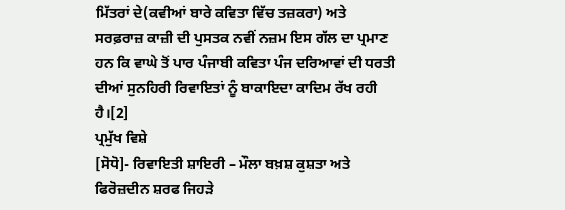ਮਿੱਤਰਾਂ ਦੇ(ਕਵੀਆਂ ਬਾਰੇ ਕਵਿਤਾ ਵਿੱਚ ਤਜ਼ਕਰਾ) ਅਤੇ ਸਰਫ਼ਰਾਜ਼ ਕਾਜ਼ੀ ਦੀ ਪੁਸਤਕ ਨਵੀਂ ਨਜ਼ਮ ਇਸ ਗੱਲ ਦਾ ਪ੍ਰਮਾਣ ਹਨ ਕਿ ਵਾਘੇ ਤੋਂ ਪਾਰ ਪੰਜਾਬੀ ਕਵਿਤਾ ਪੰਜ ਦਰਿਆਵਾਂ ਦੀ ਧਰਤੀ ਦੀਆਂ ਸੁਨਹਿਰੀ ਰਿਵਾਇਤਾਂ ਨੂੰ ਬਾਕਾਇਦਾ ਕਾਦਿਮ ਰੱਖ ਰਹੀ ਹੈ।[2]
ਪ੍ਰਮੁੱਖ ਵਿਸ਼ੇ
[ਸੋਧੋ]- ਰਿਵਾਇਤੀ ਸ਼ਾਇਰੀ – ਮੌਲਾ ਬਖ਼ਸ਼ ਕੁਸ਼ਤਾ ਅਤੇ ਫਿਰੋਜ਼ਦੀਨ ਸ਼ਰਫ ਜਿਹੜੇ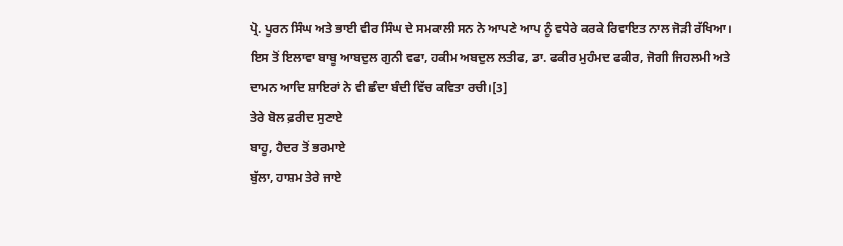ਪ੍ਰੋ. ਪੂਰਨ ਸਿੰਘ ਅਤੇ ਭਾਈ ਵੀਰ ਸਿੰਘ ਦੇ ਸਮਕਾਲੀ ਸਨ ਨੇ ਆਪਣੇ ਆਪ ਨੂੰ ਵਧੇਰੇ ਕਰਕੇ ਰਿਵਾਇਤ ਨਾਲ ਜੋੜੀ ਰੱਖਿਆ। ਇਸ ਤੋਂ ਇਲਾਵਾ ਬਾਬੂ ਆਬਦੁਲ ਗੁਨੀ ਵਫਾ, ਹਕੀਮ ਅਬਦੁਲ ਲਤੀਫ, ਡਾ. ਫਕੀਰ ਮੁਹੰਮਦ ਫਕੀਰ, ਜੋਗੀ ਜਿਹਲਮੀ ਅਤੇ ਦਾਮਨ ਆਦਿ ਸ਼ਾਇਰਾਂ ਨੇ ਵੀ ਛੰਦਾ ਬੰਦੀ ਵਿੱਚ ਕਵਿਤਾ ਰਚੀ।[3]
ਤੇਰੇ ਬੋਲ ਫ਼ਰੀਦ ਸੁਣਾਏ
ਬਾਹੂ, ਹੈਦਰ ਤੋਂ ਭਰਮਾਏ
ਬੁੱਲਾ, ਹਾਸ਼ਮ ਤੇਰੇ ਜਾਏ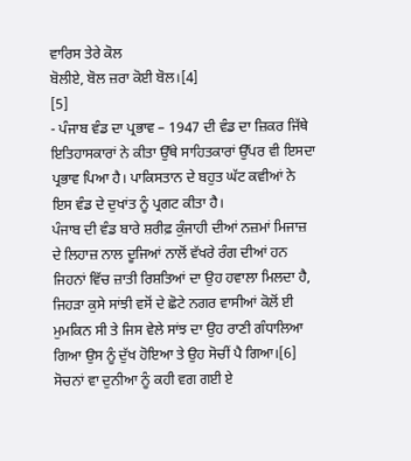ਵਾਰਿਸ ਤੇਰੇ ਕੋਲ
ਬੋਲੀਏ, ਬੋਲ ਜ਼ਰਾ ਕੋਈ ਬੋਲ।[4]
[5]
- ਪੰਜਾਬ ਵੰਡ ਦਾ ਪ੍ਰਭਾਵ – 1947 ਦੀ ਵੰਡ ਦਾ ਜ਼ਿਕਰ ਜਿੱਥੇ ਇਤਿਹਾਸਕਾਰਾਂ ਨੇ ਕੀਤਾ ਉੱਥੇ ਸਾਹਿਤਕਾਰਾਂ ਉੱਪਰ ਵੀ ਇਸਦਾ ਪ੍ਰਭਾਵ ਪਿਆ ਹੈ। ਪਾਕਿਸਤਾਨ ਦੇ ਬਹੁਤ ਘੱਟ ਕਵੀਆਂ ਨੇ ਇਸ ਵੰਡ ਦੇ ਦੁਖਾਂਤ ਨੂੰ ਪ੍ਰਗਟ ਕੀਤਾ ਹੈ।
ਪੰਜਾਬ ਦੀ ਵੰਡ ਬਾਰੇ ਸ਼ਰੀਫ਼ ਕੁੰਜਾਹੀ ਦੀਆਂ ਨਜ਼ਮਾਂ ਮਿਜਾਜ਼ ਦੇ ਲਿਹਾਜ਼ ਨਾਲ ਦੂਜਿਆਂ ਨਾਲੋਂ ਵੱਖਰੇ ਰੰਗ ਦੀਆਂ ਹਨ ਜਿਹਨਾਂ ਵਿੱਚ ਜ਼ਾਤੀ ਰਿਸ਼ਤਿਆਂ ਦਾ ਉਹ ਹਵਾਲਾ ਮਿਲਦਾ ਹੈ, ਜਿਹੜਾ ਕੁਸੇ ਸਾਂਝੀ ਵਸੋਂ ਦੇ ਛੋਟੇ ਨਗਰ ਵਾਸੀਆਂ ਕੋਲੋਂ ਈ ਮੁਮਕਿਨ ਸੀ ਤੇ ਜਿਸ ਵੇਲੇ ਸਾਂਝ ਦਾ ਉਹ ਰਾਣੀ ਗੰਧਾਲਿਆ ਗਿਆ ਉਸ ਨੂੰ ਦੁੱਖ ਹੋਇਆ ਤੇ ਉਹ ਸੋਚੀਂ ਪੈ ਗਿਆ।[6]
ਸੋਚਨਾਂ ਵਾ ਦੁਨੀਆ ਨੂੰ ਕਹੀ ਵਗ ਗਈ ਏ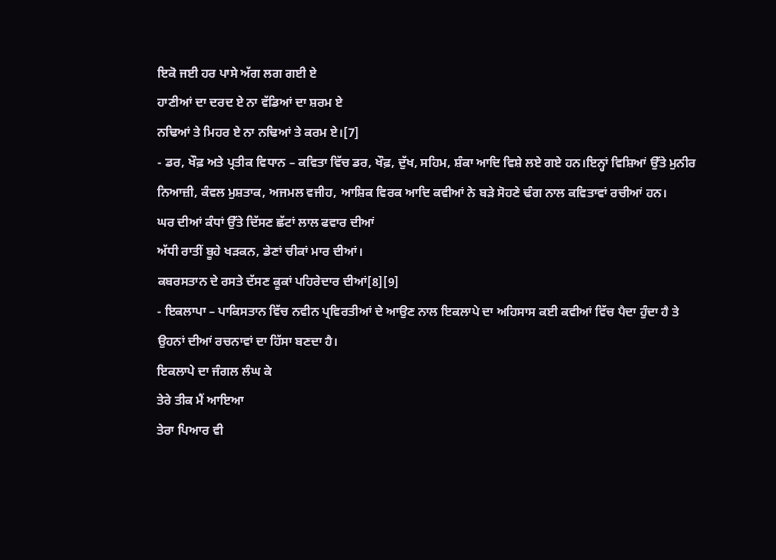ਇਕੋ ਜਈ ਹਰ ਪਾਸੇ ਅੱਗ ਲਗ ਗਈ ਏ
ਹਾਣੀਆਂ ਦਾ ਦਰਦ ਏ ਨਾ ਵੱਡਿਆਂ ਦਾ ਸ਼ਰਮ ਏ
ਨਢਿਆਂ ਤੇ ਮਿਹਰ ਏ ਨਾ ਨਢਿਆਂ ਤੇ ਕਰਮ ਏ।[7]
- ਡਰ, ਖੌਫ਼ ਅਤੇ ਪ੍ਰਤੀਕ ਵਿਧਾਨ – ਕਵਿਤਾ ਵਿੱਚ ਡਰ, ਖੌਫ਼, ਦੁੱਖ, ਸਹਿਮ, ਸ਼ੰਕਾ ਆਦਿ ਵਿਸ਼ੇ ਲਏ ਗਏ ਹਨ।ਇਨ੍ਹਾਂ ਵਿਸ਼ਿਆਂ ਉੱਤੇ ਮੁਨੀਰ ਨਿਆਜ਼ੀ, ਕੰਵਲ ਮੁਸ਼ਤਾਕ, ਅਜਮਲ ਵਜੀਹ, ਆਸ਼ਿਕ ਵਿਰਕ ਆਦਿ ਕਵੀਆਂ ਨੇ ਬੜੇ ਸੋਹਣੇ ਢੰਗ ਨਾਲ ਕਵਿਤਾਵਾਂ ਰਚੀਆਂ ਹਨ।
ਘਰ ਦੀਆਂ ਕੰਧਾਂ ਉੱਤੇ ਦਿੱਸਣ ਛੱਟਾਂ ਲਾਲ ਫਵਾਰ ਦੀਆਂ
ਅੱਧੀ ਰਾਤੀਂ ਬੂਹੇ ਖੜਕਨ, ਡੇਣਾਂ ਚੀਕਾਂ ਮਾਰ ਦੀਆਂ।
ਕਬਰਸਤਾਨ ਦੇ ਰਸਤੇ ਦੱਸਣ ਕੂਕਾਂ ਪਹਿਰੇਦਾਰ ਦੀਆਂ[8][9]
- ਇਕਲਾਪਾ – ਪਾਕਿਸਤਾਨ ਵਿੱਚ ਨਵੀਨ ਪ੍ਰਵਿਰਤੀਆਂ ਦੇ ਆਉਣ ਨਾਲ ਇਕਲਾਪੇ ਦਾ ਅਹਿਸਾਸ ਕਈ ਕਵੀਆਂ ਵਿੱਚ ਪੈਦਾ ਹੁੰਦਾ ਹੈ ਤੇ ਉਹਨਾਂ ਦੀਆਂ ਰਚਨਾਵਾਂ ਦਾ ਹਿੱਸਾ ਬਣਦਾ ਹੈ।
ਇਕਲਾਪੇ ਦਾ ਜੰਗਲ ਲੰਘ ਕੇ
ਤੇਰੇ ਤੀਕ ਮੈਂ ਆਇਆ
ਤੇਰਾ ਪਿਆਰ ਵੀ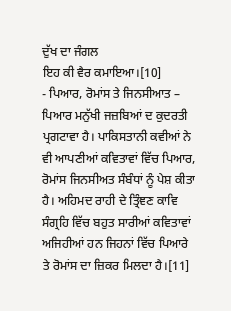ਦੁੱਖ ਦਾ ਜੰਗਲ
ਇਹ ਕੀ ਵੈਰ ਕਮਾਇਆ।[10]
- ਪਿਆਰ, ਰੋਮਾਂਸ ਤੇ ਜਿਨਸੀਆਤ – ਪਿਆਰ ਮਨੁੱਖੀ ਜਜ਼ਬਿਆਂ ਦ ਕੁਦਰਤੀ ਪ੍ਰਗਟਾਵਾ ਹੈ। ਪਾਕਿਸਤਾਨੀ ਕਵੀਆਂ ਨੇ ਵੀ ਆਪਣੀਆਂ ਕਵਿਤਾਵਾਂ ਵਿੱਚ ਪਿਆਰ, ਰੋਮਾਂਸ ਜਿਨਸੀਅਤ ਸੰਬੰਧਾਂ ਨੂੰ ਪੇਸ਼ ਕੀਤਾ ਹੈ। ਅਹਿਮਦ ਰਾਹੀ ਦੇ ਤ੍ਰਿੰਞਣ ਕਾਵਿ ਸੰਗ੍ਰਹਿ ਵਿੱਚ ਬਹੁਤ ਸਾਰੀਆਂ ਕਵਿਤਾਵਾਂ ਅਜਿਹੀਆਂ ਹਨ ਜਿਹਨਾਂ ਵਿੱਚ ਪਿਆਰੇ ਤੇ ਰੋਮਾਂਸ ਦਾ ਜ਼ਿਕਰ ਮਿਲਦਾ ਹੈ।[11]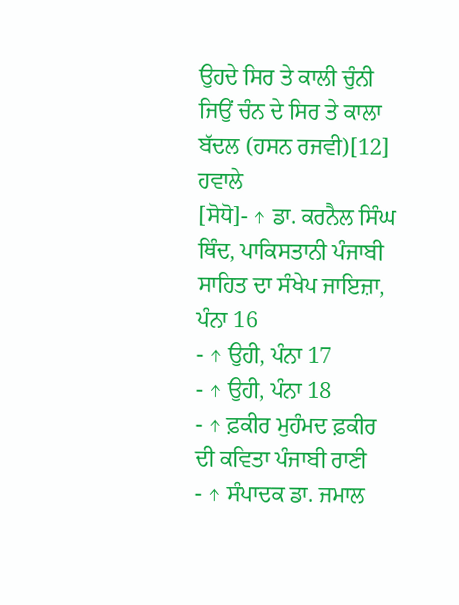ਉਹਦੇ ਸਿਰ ਤੇ ਕਾਲੀ ਚੁੰਨੀ
ਜਿਉਂ ਚੰਨ ਦੇ ਸਿਰ ਤੇ ਕਾਲਾ ਬੱਦਲ (ਹਸਨ ਰਜਵੀ)[12]
ਹਵਾਲੇ
[ਸੋਧੋ]- ↑ ਡਾ. ਕਰਨੈਲ ਸਿੰਘ ਥਿੰਦ, ਪਾਕਿਸਤਾਨੀ ਪੰਜਾਬੀ ਸਾਹਿਤ ਦਾ ਸੰਖੇਪ ਜਾਇਜ਼ਾ, ਪੰਨਾ 16
- ↑ ਉਹੀ, ਪੰਨਾ 17
- ↑ ਉਹੀ, ਪੰਨਾ 18
- ↑ ਫ਼ਕੀਰ ਮੁਹੰਮਦ ਫ਼ਕੀਰ ਦੀ ਕਵਿਤਾ ਪੰਜਾਬੀ ਰਾਣੀ
- ↑ ਸੰਪਾਦਕ ਡਾ. ਜਮਾਲ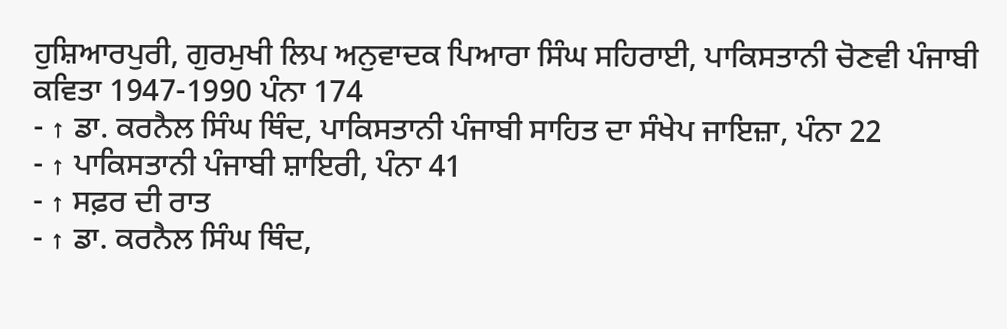ਹੁਸ਼ਿਆਰਪੁਰੀ, ਗੁਰਮੁਖੀ ਲਿਪ ਅਨੁਵਾਦਕ ਪਿਆਰਾ ਸਿੰਘ ਸਹਿਰਾਈ, ਪਾਕਿਸਤਾਨੀ ਚੋਣਵੀ ਪੰਜਾਬੀ ਕਵਿਤਾ 1947-1990 ਪੰਨਾ 174
- ↑ ਡਾ. ਕਰਨੈਲ ਸਿੰਘ ਥਿੰਦ, ਪਾਕਿਸਤਾਨੀ ਪੰਜਾਬੀ ਸਾਹਿਤ ਦਾ ਸੰਖੇਪ ਜਾਇਜ਼ਾ, ਪੰਨਾ 22
- ↑ ਪਾਕਿਸਤਾਨੀ ਪੰਜਾਬੀ ਸ਼ਾਇਰੀ, ਪੰਨਾ 41
- ↑ ਸਫ਼ਰ ਦੀ ਰਾਤ
- ↑ ਡਾ. ਕਰਨੈਲ ਸਿੰਘ ਥਿੰਦ,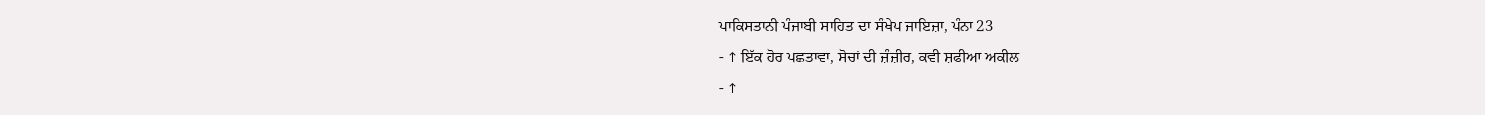ਪਾਕਿਸਤਾਨੀ ਪੰਜਾਬੀ ਸਾਹਿਤ ਦਾ ਸੰਖੇਪ ਜਾਇਜ਼ਾ, ਪੰਨਾ 23
- ↑ ਇੱਕ ਹੋਰ ਪਛਤਾਵਾ, ਸੋਚਾਂ ਦੀ ਜ਼ੰਜ਼ੀਰ, ਕਵੀ ਸ਼ਫੀਆ ਅਕੀਲ
- ↑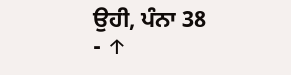ਉਹੀ, ਪੰਨਾ 38
- ↑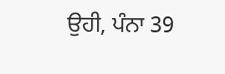ਉਹੀ, ਪੰਨਾ 39